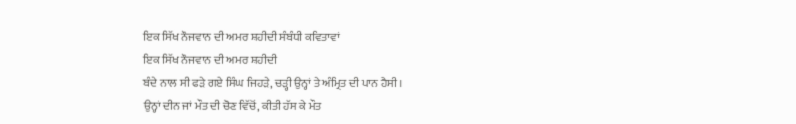ਇਕ ਸਿੱਖ ਨੌਜਵਾਨ ਦੀ ਅਮਰ ਸ਼ਹੀਦੀ ਸੰਬੰਧੀ ਕਵਿਤਾਵਾਂ
ਇਕ ਸਿੱਖ ਨੌਜਵਾਨ ਦੀ ਅਮਰ ਸ਼ਹੀਦੀ
ਬੰਦੇ ਨਾਲ ਸੀ ਫੜੇ ਗਏ ਸਿੰਘ ਜਿਹੜੇ, ਚੜ੍ਹੀ ਉਨ੍ਹਾਂ ਤੇ ਅੰਮ੍ਰਿਤ ਦੀ ਪਾਨ ਹੈਸੀ।
ਉਨ੍ਹਾਂ ਦੀਨ ਜਾਂ ਮੌਤ ਦੀ ਚੋਣ ਵਿੱਚੋਂ, ਕੀਤੀ ਹੱਸ ਕੇ ਮੌਤ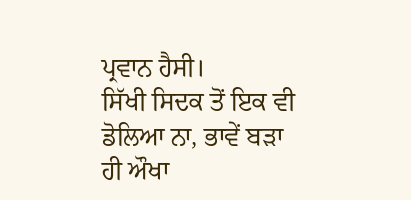ਪ੍ਰਵਾਨ ਹੈਸੀ।
ਸਿੱਖੀ ਸਿਦਕ ਤੋਂ ਇਕ ਵੀ ਡੋਲਿਆ ਨਾ, ਭਾਵੇਂ ਬੜਾ ਹੀ ਔਖਾ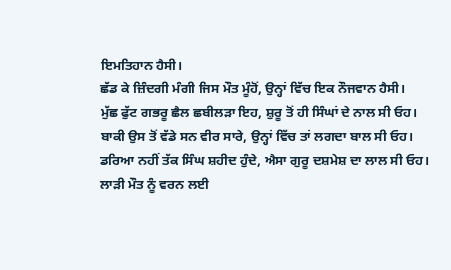ਇਮਤਿਹਾਨ ਹੈਸੀ।
ਛੱਡ ਕੇ ਜ਼ਿੰਦਗੀ ਮੰਗੀ ਜਿਸ ਮੌਤ ਮੂੰਹੋਂ, ਉਨ੍ਹਾਂ ਵਿੱਚ ਇਕ ਨੌਜਵਾਨ ਹੈਸੀ।
ਮੁੱਛ ਫੁੱਟ ਗਭਰੂ ਛੈਲ ਛਬੀਲੜਾ ਇਹ, ਸ਼ੁਰੂ ਤੋਂ ਹੀ ਸਿੰਘਾਂ ਦੇ ਨਾਲ ਸੀ ਓਹ।
ਬਾਕੀ ਉਸ ਤੋਂ ਵੱਡੇ ਸਨ ਵੀਰ ਸਾਰੇ, ਉਨ੍ਹਾਂ ਵਿੱਚ ਤਾਂ ਲਗਦਾ ਬਾਲ ਸੀ ਓਹ।
ਡਰਿਆ ਨਹੀਂ ਤੱਕ ਸਿੰਘ ਸ਼ਹੀਦ ਹੁੰਦੇ, ਐਸਾ ਗੁਰੂ ਦਸ਼ਮੇਸ਼ ਦਾ ਲਾਲ ਸੀ ਓਹ।
ਲਾੜੀ ਮੌਤ ਨੂੰ ਵਰਨ ਲਈ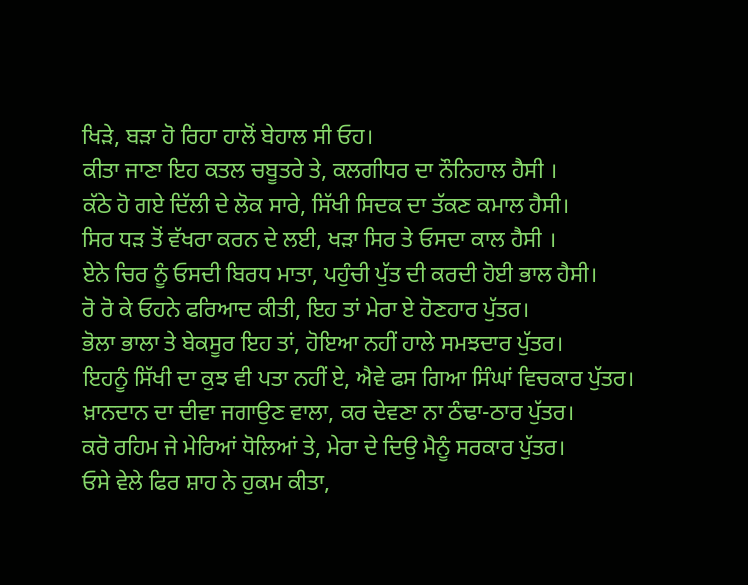ਖਿੜੇ, ਬੜਾ ਹੋ ਰਿਹਾ ਹਾਲੋਂ ਬੇਹਾਲ ਸੀ ਓਹ।
ਕੀਤਾ ਜਾਣਾ ਇਹ ਕਤਲ ਚਬੂਤਰੇ ਤੇ, ਕਲਗੀਧਰ ਦਾ ਨੌਨਿਹਾਲ ਹੈਸੀ ।
ਕੱਠੇ ਹੋ ਗਏ ਦਿੱਲੀ ਦੇ ਲੋਕ ਸਾਰੇ, ਸਿੱਖੀ ਸਿਦਕ ਦਾ ਤੱਕਣ ਕਮਾਲ ਹੈਸੀ।
ਸਿਰ ਧੜ ਤੋਂ ਵੱਖਰਾ ਕਰਨ ਦੇ ਲਈ, ਖੜਾ ਸਿਰ ਤੇ ਓਸਦਾ ਕਾਲ ਹੈਸੀ ।
ਏਨੇ ਚਿਰ ਨੂੰ ਓਸਦੀ ਬਿਰਧ ਮਾਤਾ, ਪਹੁੰਚੀ ਪੁੱਤ ਦੀ ਕਰਦੀ ਹੋਈ ਭਾਲ ਹੈਸੀ।
ਰੋ ਰੋ ਕੇ ਓਹਨੇ ਫਰਿਆਦ ਕੀਤੀ, ਇਹ ਤਾਂ ਮੇਰਾ ਏ ਹੋਣਹਾਰ ਪੁੱਤਰ।
ਭੋਲਾ ਭਾਲਾ ਤੇ ਬੇਕਸੂਰ ਇਹ ਤਾਂ, ਹੋਇਆ ਨਹੀਂ ਹਾਲੇ ਸਮਝਦਾਰ ਪੁੱਤਰ।
ਇਹਨੂੰ ਸਿੱਖੀ ਦਾ ਕੁਝ ਵੀ ਪਤਾ ਨਹੀਂ ਏ, ਐਵੇ ਫਸ ਗਿਆ ਸਿੰਘਾਂ ਵਿਚਕਾਰ ਪੁੱਤਰ।
ਖ਼ਾਨਦਾਨ ਦਾ ਦੀਵਾ ਜਗਾਉਣ ਵਾਲਾ, ਕਰ ਦੇਵਣਾ ਨਾ ਠੰਢਾ-ਠਾਰ ਪੁੱਤਰ।
ਕਰੋ ਰਹਿਮ ਜੇ ਮੇਰਿਆਂ ਧੋਲਿਆਂ ਤੇ, ਮੇਰਾ ਦੇ ਦਿਉ ਮੈਨੂੰ ਸਰਕਾਰ ਪੁੱਤਰ।
ਓਸੇ ਵੇਲੇ ਫਿਰ ਸ਼ਾਹ ਨੇ ਹੁਕਮ ਕੀਤਾ,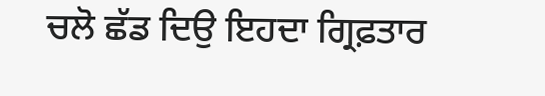ਚਲੋ ਛੱਡ ਦਿਉ ਇਹਦਾ ਗ੍ਰਿਫ਼ਤਾਰ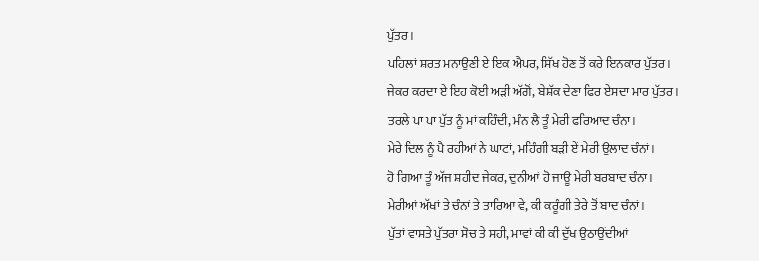ਪੁੱਤਰ।
ਪਹਿਲਾਂ ਸ਼ਰਤ ਮਨਾਉਣੀ ਏ ਇਕ ਐਪਰ, ਸਿੱਖ ਹੋਣ ਤੋਂ ਕਰੇ ਇਨਕਾਰ ਪੁੱਤਰ।
ਜੇਕਰ ਕਰਦਾ ਏ ਇਹ ਕੋਈ ਅੜੀ ਅੱਗੋਂ, ਬੇਸ਼ੱਕ ਦੇਣਾ ਫਿਰ ਏਸਦਾ ਮਾਰ ਪੁੱਤਰ।
ਤਰਲੇ ਪਾ ਪਾ ਪੁੱਤ ਨੂੰ ਮਾਂ ਕਹਿੰਦੀ, ਮੰਨ ਲੈ ਤੂੰ ਮੇਰੀ ਫਰਿਆਦ ਚੰਨਾ।
ਮੇਰੇ ਦਿਲ ਨੂੰ ਪੈ ਰਹੀਆਂ ਨੇ ਘਾਟਾਂ, ਮਹਿੰਗੀ ਬੜੀ ਏਂ ਮੇਰੀ ਉਲਾਦ ਚੰਨਾਂ।
ਹੋ ਗਿਆ ਤੂੰ ਅੱਜ ਸ਼ਹੀਦ ਜੇਕਰ, ਦੁਨੀਆਂ ਹੋ ਜਾਊ ਮੇਰੀ ਬਰਬਾਦ ਚੰਨਾ।
ਮੇਰੀਆਂ ਅੱਖਾਂ ਤੇ ਚੰਨਾਂ ਤੇ ਤਾਰਿਆ ਵੇ, ਕੀ ਕਰੂੰਗੀ ਤੇਰੇ ਤੋਂ ਬਾਦ ਚੰਨਾਂ।
ਪੁੱਤਾਂ ਵਾਸਤੇ ਪੁੱਤਰਾ ਸੋਚ ਤੇ ਸਹੀ, ਮਾਵਾਂ ਕੀ ਕੀ ਦੁੱਖ ਉਠਾਉਂਦੀਆਂ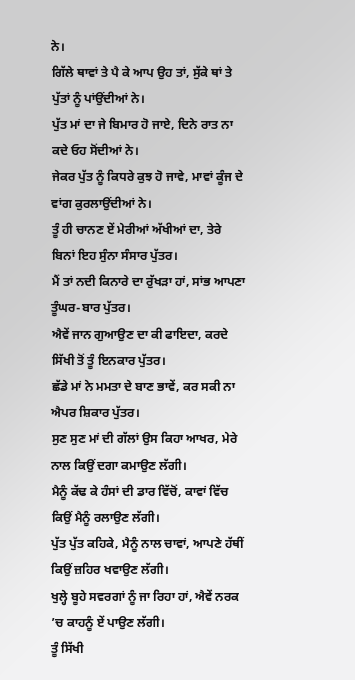ਨੇ।
ਗਿੱਲੇ ਥਾਵਾਂ ਤੇ ਪੈ ਕੇ ਆਪ ਉਹ ਤਾਂ, ਸੁੱਕੇ ਥਾਂ ਤੇ ਪੁੱਤਾਂ ਨੂੰ ਪਾਂਉਂਦੀਆਂ ਨੇ।
ਪੁੱਤ ਮਾਂ ਦਾ ਜੇ ਬਿਮਾਰ ਹੋ ਜਾਏ, ਦਿਨੇ ਰਾਤ ਨਾ ਕਦੇ ਓਹ ਸੋਂਦੀਆਂ ਨੇ।
ਜੇਕਰ ਪੁੱਤ ਨੂੰ ਕਿਧਰੇ ਕੁਝ ਹੋ ਜਾਵੇ, ਮਾਵਾਂ ਕੂੰਜ ਦੇ ਵਾਂਗ ਕੁਰਲਾਉਂਦੀਆਂ ਨੇ।
ਤੂੰ ਹੀ ਚਾਨਣ ਏਂ ਮੇਰੀਆਂ ਅੱਖੀਆਂ ਦਾ, ਤੇਰੇ ਬਿਨਾਂ ਇਹ ਸੁੰਨਾ ਸੰਸਾਰ ਪੁੱਤਰ।
ਮੈਂ ਤਾਂ ਨਦੀ ਕਿਨਾਰੇ ਦਾ ਰੁੱਖੜਾ ਹਾਂ, ਸਾਂਭ ਆਪਣਾ ਤੂੰਘਰ-ਬਾਰ ਪੁੱਤਰ।
ਐਵੇਂ ਜਾਨ ਗੁਆਉਣ ਦਾ ਕੀ ਫਾਇਦਾ, ਕਰਦੇ ਸਿੱਖੀ ਤੋਂ ਤੂੰ ਇਨਕਾਰ ਪੁੱਤਰ।
ਛੱਡੇ ਮਾਂ ਨੇ ਮਮਤਾ ਦੇ ਬਾਣ ਭਾਵੇਂ, ਕਰ ਸਕੀ ਨਾ ਐਪਰ ਸ਼ਿਕਾਰ ਪੁੱਤਰ।
ਸੁਣ ਸੁਣ ਮਾਂ ਦੀ ਗੱਲਾਂ ਉਸ ਕਿਹਾ ਆਖਰ, ਮੇਰੇ ਨਾਲ ਕਿਉਂ ਦਗਾ ਕਮਾਉਣ ਲੱਗੀ।
ਮੈਨੂੰ ਕੱਢ ਕੇ ਹੰਸਾਂ ਦੀ ਡਾਰ ਵਿੱਚੋਂ, ਕਾਵਾਂ ਵਿੱਚ ਕਿਉਂ ਮੈਨੂੰ ਰਲਾਉਣ ਲੱਗੀ।
ਪੁੱਤ ਪੁੱਤ ਕਹਿਕੇ, ਮੈਨੂੰ ਨਾਲ ਚਾਵਾਂ, ਆਪਣੇ ਹੱਥੀਂ ਕਿਉਂ ਜ਼ਹਿਰ ਖਵਾਉਣ ਲੱਗੀ।
ਖੁਲ੍ਹੇ ਬੂਹੇ ਸਵਰਗਾਂ ਨੂੰ ਜਾ ਰਿਹਾ ਹਾਂ, ਐਵੇਂ ਨਰਕ ’ਚ ਕਾਹਨੂੰ ਏਂ ਪਾਉਣ ਲੱਗੀ।
ਤੂੰ ਸਿੱਖੀ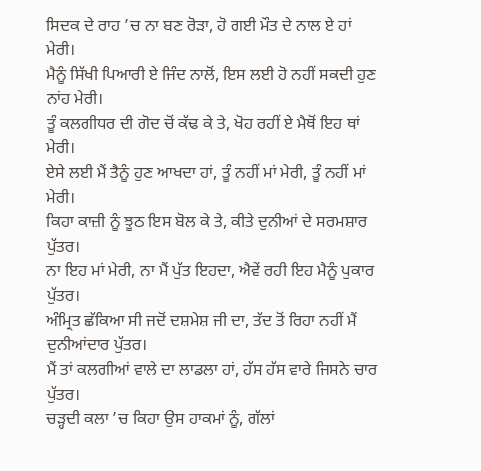ਸਿਦਕ ਦੇ ਰਾਹ ’ਚ ਨਾ ਬਣ ਰੋੜਾ, ਹੋ ਗਈ ਮੌਤ ਦੇ ਨਾਲ ਏ ਹਾਂ ਮੇਰੀ।
ਮੈਨੂੰ ਸਿੱਖੀ ਪਿਆਰੀ ਏ ਜਿੰਦ ਨਾਲੋਂ, ਇਸ ਲਈ ਹੋ ਨਹੀਂ ਸਕਦੀ ਹੁਣ ਨਾਂਹ ਮੇਰੀ।
ਤੂੰ ਕਲਗੀਧਰ ਦੀ ਗੋਦ ਚੋਂ ਕੱਢ ਕੇ ਤੇ, ਖੋਹ ਰਹੀਂ ਏ ਮੈਥੋਂ ਇਹ ਥਾਂ ਮੇਰੀ।
ਏਸੇ ਲਈ ਮੈਂ ਤੈਨੂੰ ਹੁਣ ਆਖਦਾ ਹਾਂ, ਤੂੰ ਨਹੀਂ ਮਾਂ ਮੇਰੀ, ਤੂੰ ਨਹੀਂ ਮਾਂ ਮੇਰੀ।
ਕਿਹਾ ਕਾਜ਼ੀ ਨੂੰ ਝੂਠ ਇਸ ਬੋਲ ਕੇ ਤੇ, ਕੀਤੇ ਦੁਨੀਆਂ ਦੇ ਸਰਮਸ਼ਾਰ ਪੁੱਤਰ।
ਨਾ ਇਹ ਮਾਂ ਮੇਰੀ, ਨਾ ਮੈਂ ਪੁੱਤ ਇਹਦਾ, ਐਵੇਂ ਰਹੀ ਇਹ ਮੈਨੂੰ ਪੁਕਾਰ ਪੁੱਤਰ।
ਅੰਮ੍ਰਿਤ ਛੱਕਿਆ ਸੀ ਜਦੋਂ ਦਸ਼ਮੇਸ਼ ਜੀ ਦਾ, ਤੱਦ ਤੋਂ ਰਿਹਾ ਨਹੀਂ ਮੈਂ ਦੁਨੀਆਂਦਾਰ ਪੁੱਤਰ।
ਮੈਂ ਤਾਂ ਕਲਗੀਆਂ ਵਾਲੇ ਦਾ ਲਾਡਲਾ ਹਾਂ, ਹੱਸ ਹੱਸ ਵਾਰੇ ਜਿਸਨੇ ਚਾਰ ਪੁੱਤਰ।
ਚੜ੍ਹਦੀ ਕਲਾ ’ਚ ਕਿਹਾ ਉਸ ਹਾਕਮਾਂ ਨੂੰ, ਗੱਲਾਂ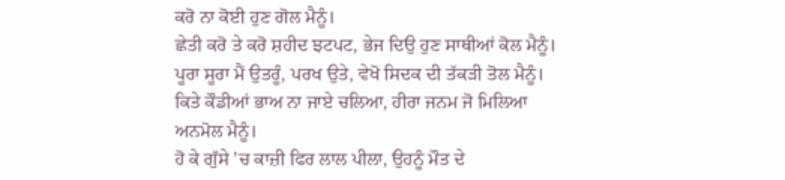ਕਰੋ ਨਾ ਕੋਈ ਹੁਣ ਗੋਲ ਮੈਨੂੰ।
ਛੇਤੀ ਕਰੋ ਤੇ ਕਰੋ ਸ਼ਹੀਦ ਝਟਪਟ, ਭੇਜ ਦਿਉ ਹੁਣ ਸਾਥੀਆਂ ਕੋਲ ਮੈਨੂੰ।
ਪੂਰਾ ਸੂਰਾ ਮੈਂ ਉਤਰੂੰ, ਪਰਖ ਉਤੇ, ਵੇਖੋ ਸਿਦਕ ਦੀ ਤੱਕੜੀ ਤੋਲ ਮੈਨੂੰ।
ਕਿਤੇ ਕੌਡੀਆਂ ਭਾਅ ਨਾ ਜਾਏ ਚਲਿਆ, ਹੀਰਾ ਜਨਮ ਜੋ ਮਿਲਿਆ ਅਨਮੋਲ ਮੈਨੂੰ।
ਹੋ ਕੇ ਗੁੱਸੇ ’ਚ ਕਾਜ਼ੀ ਫਿਰ ਲਾਲ ਪੀਲਾ, ਉਹਨੂੰ ਮੌਤ ਦੇ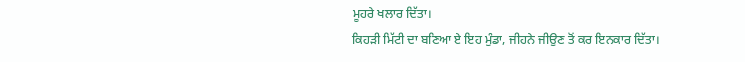ਮੂਹਰੇ ਖਲਾਰ ਦਿੱਤਾ।
ਕਿਹੜੀ ਮਿੱਟੀ ਦਾ ਬਣਿਆ ਏ ਇਹ ਮੁੰਡਾ, ਜੀਹਨੇ ਜੀਉਣ ਤੋਂ ਕਰ ਇਨਕਾਰ ਦਿੱਤਾ।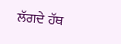ਲੱਗਦੇ ਹੱਥ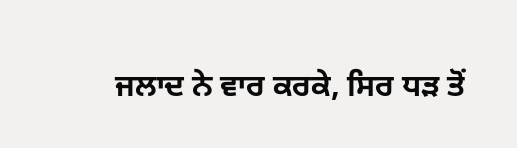ਜਲਾਦ ਨੇ ਵਾਰ ਕਰਕੇ, ਸਿਰ ਧੜ ਤੋਂ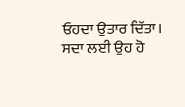ਓਹਦਾ ਉਤਾਰ ਦਿੱਤਾ।
ਸਦਾ ਲਈ ਉਹ ਹੋ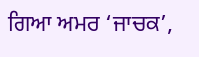ਗਿਆ ਅਮਰ ‘ਜਾਚਕ’,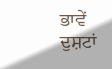ਭਾਵੇਂ ਦੁਸ਼ਟਾਂ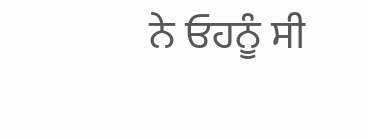ਨੇ ਓਹਨੂੰ ਸੀ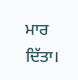ਮਾਰ ਦਿੱਤਾ।